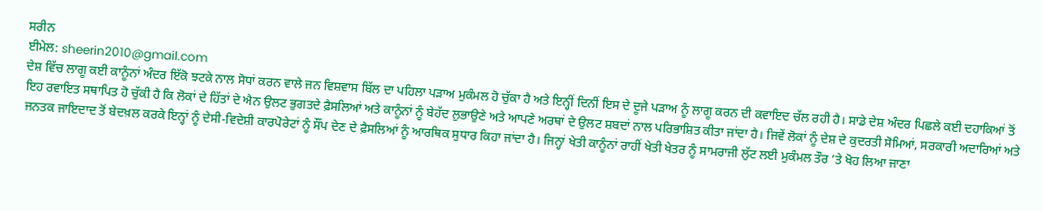ਸਰੀਨ
ਈਮੇਲ: sheerin2010@gmail.com
ਦੇਸ਼ ਵਿੱਚ ਲਾਗੂ ਕਈ ਕਾਨੂੰਨਾਂ ਅੰਦਰ ਇੱਕੋ ਝਟਕੇ ਨਾਲ ਸੋਧਾਂ ਕਰਨ ਵਾਲੇ ਜਨ ਵਿਸ਼ਵਾਸ ਬਿੱਲ ਦਾ ਪਹਿਲਾ ਪੜਾਅ ਮੁਕੰਮਲ ਹੋ ਚੁੱਕਾ ਹੈ ਅਤੇ ਇਨ੍ਹੀਂ ਦਿਨੀਂ ਇਸ ਦੇ ਦੂਜੇ ਪੜਾਅ ਨੂੰ ਲਾਗੂ ਕਰਨ ਦੀ ਕਵਾਇਦ ਚੱਲ ਰਹੀ ਹੈ। ਸਾਡੇ ਦੇਸ਼ ਅੰਦਰ ਪਿਛਲੇ ਕਈ ਦਹਾਕਿਆਂ ਤੋਂ ਇਹ ਰਵਾਇਤ ਸਥਾਪਿਤ ਹੋ ਚੁੱਕੀ ਹੈ ਕਿ ਲੋਕਾਂ ਦੇ ਹਿੱਤਾਂ ਦੇ ਐਨ ਉਲਟ ਭੁਗਤਦੇ ਫ਼ੈਸਲਿਆਂ ਅਤੇ ਕਾਨੂੰਨਾਂ ਨੂੰ ਬੇਹੱਦ ਲੁਭਾਉਣੇ ਅਤੇ ਆਪਣੇ ਅਰਥਾਂ ਦੇ ਉਲਟ ਸ਼ਬਦਾਂ ਨਾਲ ਪਰਿਭਾਸ਼ਿਤ ਕੀਤਾ ਜਾਂਦਾ ਹੈ। ਜਿਵੇਂ ਲੋਕਾਂ ਨੂੰ ਦੇਸ਼ ਦੇ ਕੁਦਰਤੀ ਸੋਮਿਆਂ, ਸਰਕਾਰੀ ਅਦਾਰਿਆਂ ਅਤੇ ਜਨਤਕ ਜਾਇਦਾਦ ਤੋਂ ਬੇਦਖ਼ਲ ਕਰਕੇ ਇਨ੍ਹਾਂ ਨੂੰ ਦੇਸੀ-ਵਿਦੇਸ਼ੀ ਕਾਰਪੋਰੇਟਾਂ ਨੂੰ ਸੌਂਪ ਦੇਣ ਦੇ ਫ਼ੈਸਲਿਆਂ ਨੂੰ ਆਰਥਿਕ ਸੁਧਾਰ ਕਿਹਾ ਜਾਂਦਾ ਹੈ। ਜਿਨ੍ਹਾਂ ਖੇਤੀ ਕਾਨੂੰਨਾਂ ਰਾਹੀਂ ਖੇਤੀ ਖੇਤਰ ਨੂੰ ਸਾਮਰਾਜੀ ਲੁੱਟ ਲਈ ਮੁਕੰਮਲ ਤੌਰ ’ਤੇ ਖੋਹ ਲਿਆ ਜਾਣਾ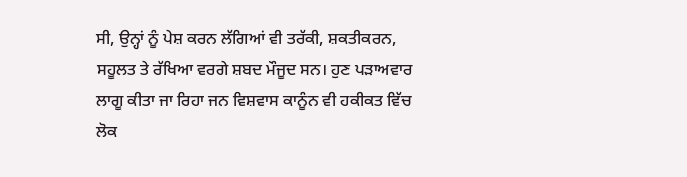ਸੀ, ਉਨ੍ਹਾਂ ਨੂੰ ਪੇਸ਼ ਕਰਨ ਲੱਗਿਆਂ ਵੀ ਤਰੱਕੀ, ਸ਼ਕਤੀਕਰਨ, ਸਹੂਲਤ ਤੇ ਰੱਖਿਆ ਵਰਗੇ ਸ਼ਬਦ ਮੌਜੂਦ ਸਨ। ਹੁਣ ਪੜਾਅਵਾਰ ਲਾਗੂ ਕੀਤਾ ਜਾ ਰਿਹਾ ਜਨ ਵਿਸ਼ਵਾਸ ਕਾਨੂੰਨ ਵੀ ਹਕੀਕਤ ਵਿੱਚ ਲੋਕ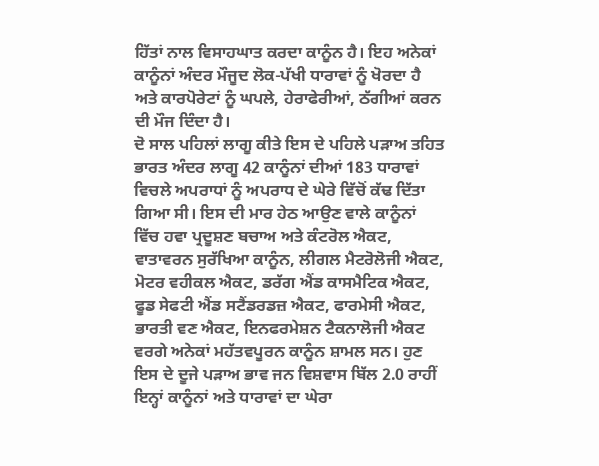ਹਿੱਤਾਂ ਨਾਲ ਵਿਸਾਹਘਾਤ ਕਰਦਾ ਕਾਨੂੰਨ ਹੈ। ਇਹ ਅਨੇਕਾਂ ਕਾਨੂੰਨਾਂ ਅੰਦਰ ਮੌਜੂਦ ਲੋਕ-ਪੱਖੀ ਧਾਰਾਵਾਂ ਨੂੰ ਖੋਰਦਾ ਹੈ ਅਤੇ ਕਾਰਪੋਰੇਟਾਂ ਨੂੰ ਘਪਲੇ, ਹੇਰਾਫੇਰੀਆਂ, ਠੱਗੀਆਂ ਕਰਨ ਦੀ ਮੌਜ ਦਿੰਦਾ ਹੈ।
ਦੋ ਸਾਲ ਪਹਿਲਾਂ ਲਾਗੂ ਕੀਤੇ ਇਸ ਦੇ ਪਹਿਲੇ ਪੜਾਅ ਤਹਿਤ ਭਾਰਤ ਅੰਦਰ ਲਾਗੂ 42 ਕਾਨੂੰਨਾਂ ਦੀਆਂ 183 ਧਾਰਾਵਾਂ ਵਿਚਲੇ ਅਪਰਾਧਾਂ ਨੂੰ ਅਪਰਾਧ ਦੇ ਘੇਰੇ ਵਿੱਚੋਂ ਕੱਢ ਦਿੱਤਾ ਗਿਆ ਸੀ। ਇਸ ਦੀ ਮਾਰ ਹੇਠ ਆਉਣ ਵਾਲੇ ਕਾਨੂੰਨਾਂ ਵਿੱਚ ਹਵਾ ਪ੍ਰਦੂਸ਼ਣ ਬਚਾਅ ਅਤੇ ਕੰਟਰੋਲ ਐਕਟ, ਵਾਤਾਵਰਨ ਸੁਰੱਖਿਆ ਕਾਨੂੰਨ, ਲੀਗਲ ਮੈਟਰੋਲੋਜੀ ਐਕਟ, ਮੋਟਰ ਵਹੀਕਲ ਐਕਟ, ਡਰੱਗ ਐਂਡ ਕਾਸਮੈਟਿਕ ਐਕਟ, ਫੂਡ ਸੇਫਟੀ ਐਂਡ ਸਟੈਂਡਰਡਜ਼ ਐਕਟ, ਫਾਰਮੇਸੀ ਐਕਟ, ਭਾਰਤੀ ਵਣ ਐਕਟ, ਇਨਫਰਮੇਸ਼ਨ ਟੈਕਨਾਲੋਜੀ ਐਕਟ ਵਰਗੇ ਅਨੇਕਾਂ ਮਹੱਤਵਪੂਰਨ ਕਾਨੂੰਨ ਸ਼ਾਮਲ ਸਨ। ਹੁਣ ਇਸ ਦੇ ਦੂਜੇ ਪੜਾਅ ਭਾਵ ਜਨ ਵਿਸ਼ਵਾਸ ਬਿੱਲ 2.0 ਰਾਹੀਂ ਇਨ੍ਹਾਂ ਕਾਨੂੰਨਾਂ ਅਤੇ ਧਾਰਾਵਾਂ ਦਾ ਘੇਰਾ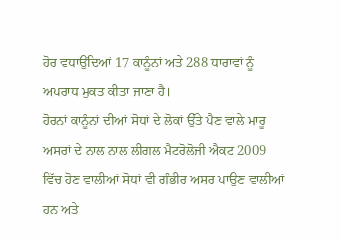ਹੋਰ ਵਧਾਉਂਦਿਆਂ 17 ਕਾਨੂੰਨਾਂ ਅਤੇ 288 ਧਾਰਾਵਾਂ ਨੂੰ ਅਪਰਾਧ ਮੁਕਤ ਕੀਤਾ ਜਾਣਾ ਹੈ।
ਹੋਰਨਾਂ ਕਾਨੂੰਨਾਂ ਦੀਆਂ ਸੋਧਾਂ ਦੇ ਲੋਕਾਂ ਉੱਤੇ ਪੈਣ ਵਾਲੇ ਮਾਰੂ ਅਸਰਾਂ ਦੇ ਨਾਲ ਨਾਲ ਲੀਗਲ ਮੈਟਰੋਲੋਜੀ ਐਕਟ 2009 ਵਿੱਚ ਹੋਣ ਵਾਲੀਆਂ ਸੋਧਾਂ ਵੀ ਗੰਭੀਰ ਅਸਰ ਪਾਉਣ ਵਾਲੀਆਂ ਹਨ ਅਤੇ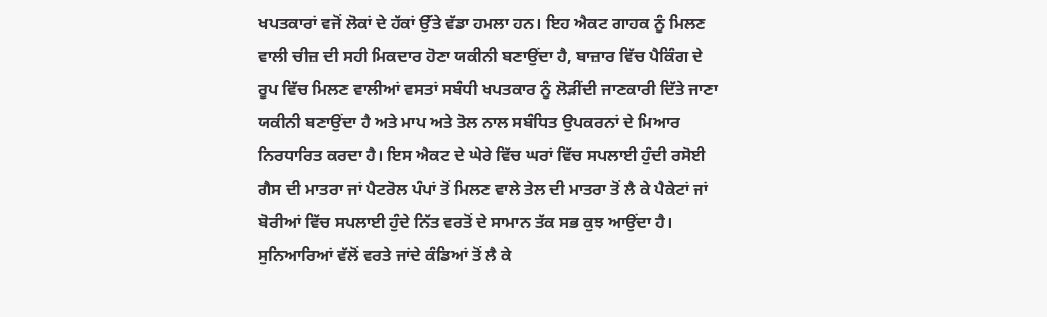ਖਪਤਕਾਰਾਂ ਵਜੋਂ ਲੋਕਾਂ ਦੇ ਹੱਕਾਂ ਉੱਤੇ ਵੱਡਾ ਹਮਲਾ ਹਨ। ਇਹ ਐਕਟ ਗਾਹਕ ਨੂੰ ਮਿਲਣ ਵਾਲੀ ਚੀਜ਼ ਦੀ ਸਹੀ ਮਿਕਦਾਰ ਹੋਣਾ ਯਕੀਨੀ ਬਣਾਉਂਦਾ ਹੈ, ਬਾਜ਼ਾਰ ਵਿੱਚ ਪੈਕਿੰਗ ਦੇ ਰੂਪ ਵਿੱਚ ਮਿਲਣ ਵਾਲੀਆਂ ਵਸਤਾਂ ਸਬੰਧੀ ਖਪਤਕਾਰ ਨੂੰ ਲੋੜੀਂਦੀ ਜਾਣਕਾਰੀ ਦਿੱਤੇ ਜਾਣਾ ਯਕੀਨੀ ਬਣਾਉਂਦਾ ਹੈ ਅਤੇ ਮਾਪ ਅਤੇ ਤੋਲ ਨਾਲ ਸਬੰਧਿਤ ਉਪਕਰਨਾਂ ਦੇ ਮਿਆਰ ਨਿਰਧਾਰਿਤ ਕਰਦਾ ਹੈ। ਇਸ ਐਕਟ ਦੇ ਘੇਰੇ ਵਿੱਚ ਘਰਾਂ ਵਿੱਚ ਸਪਲਾਈ ਹੁੰਦੀ ਰਸੋਈ ਗੈਸ ਦੀ ਮਾਤਰਾ ਜਾਂ ਪੈਟਰੋਲ ਪੰਪਾਂ ਤੋਂ ਮਿਲਣ ਵਾਲੇ ਤੇਲ ਦੀ ਮਾਤਰਾ ਤੋਂ ਲੈ ਕੇ ਪੈਕੇਟਾਂ ਜਾਂ ਬੋਰੀਆਂ ਵਿੱਚ ਸਪਲਾਈ ਹੁੰਦੇ ਨਿੱਤ ਵਰਤੋਂ ਦੇ ਸਾਮਾਨ ਤੱਕ ਸਭ ਕੁਝ ਆਉਂਦਾ ਹੈ। ਸੁਨਿਆਰਿਆਂ ਵੱਲੋਂ ਵਰਤੇ ਜਾਂਦੇ ਕੰਡਿਆਂ ਤੋਂ ਲੈ ਕੇ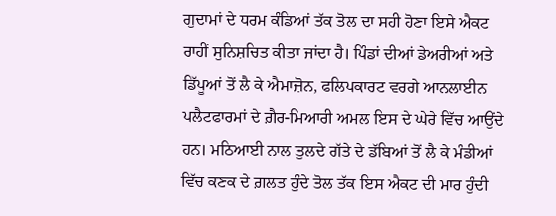ਗੁਦਾਮਾਂ ਦੇ ਧਰਮ ਕੰਡਿਆਂ ਤੱਕ ਤੋਲ ਦਾ ਸਹੀ ਹੋਣਾ ਇਸੇ ਐਕਟ ਰਾਹੀਂ ਸੁਨਿਸ਼ਚਿਤ ਕੀਤਾ ਜਾਂਦਾ ਹੈ। ਪਿੰਡਾਂ ਦੀਆਂ ਡੇਅਰੀਆਂ ਅਤੇ ਡਿੱਪੂਆਂ ਤੋਂ ਲੈ ਕੇ ਐਮਾਜ਼ੋਨ, ਫਲਿਪਕਾਰਟ ਵਰਗੇ ਆਨਲਾਈਨ ਪਲੈਟਫਾਰਮਾਂ ਦੇ ਗ਼ੈਰ-ਮਿਆਰੀ ਅਮਲ ਇਸ ਦੇ ਘੇਰੇ ਵਿੱਚ ਆਉਂਦੇ ਹਨ। ਮਠਿਆਈ ਨਾਲ ਤੁਲਦੇ ਗੱਤੇ ਦੇ ਡੱਬਿਆਂ ਤੋਂ ਲੈ ਕੇ ਮੰਡੀਆਂ ਵਿੱਚ ਕਣਕ ਦੇ ਗ਼ਲਤ ਹੁੰਦੇ ਤੋਲ ਤੱਕ ਇਸ ਐਕਟ ਦੀ ਮਾਰ ਹੁੰਦੀ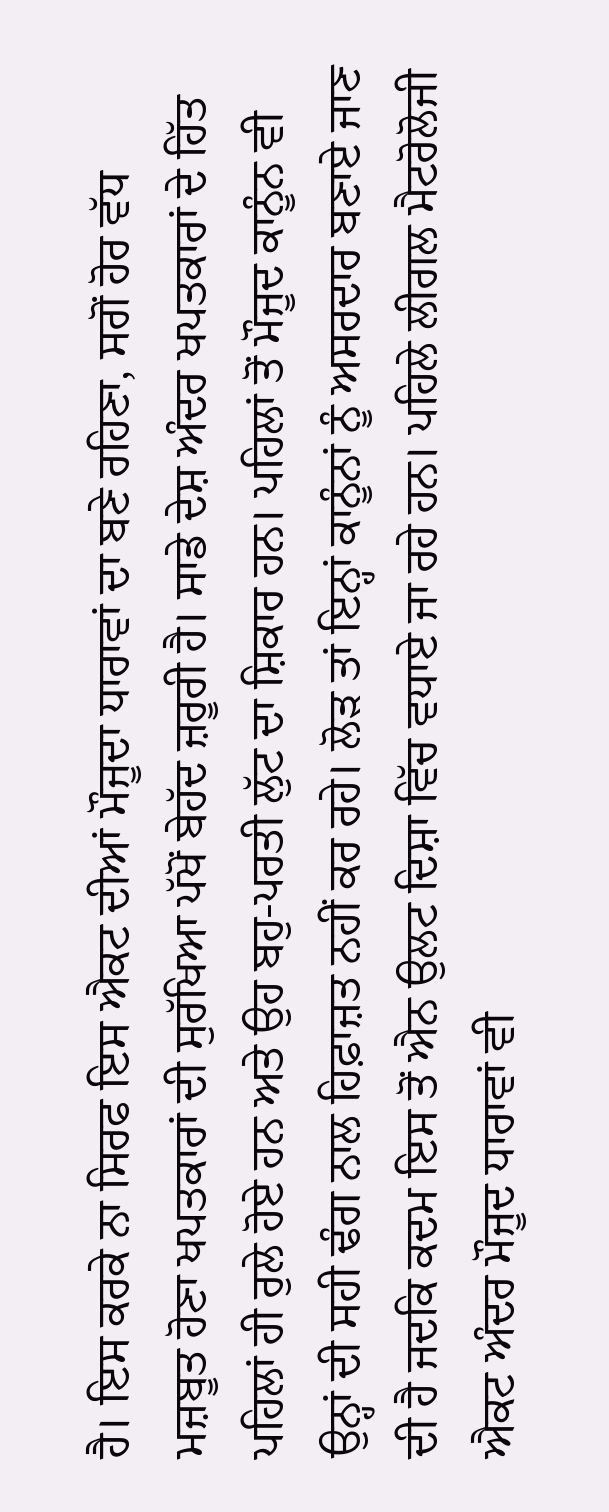ਹੈ। ਇਸ ਕਰਕੇ ਨਾ ਸਿਰਫ ਇਸ ਐਕਟ ਦੀਆਂ ਮੌਜੂਦਾ ਧਾਰਾਵਾਂ ਦਾ ਬਣੇ ਰਹਿਣਾ, ਸਗੋਂ ਹੋਰ ਵੱਧ ਮਜ਼ਬੂਤ ਹੋਣਾ ਖਪਤਕਾਰਾਂ ਦੀ ਸੁਰੱਖਿਆ ਪੱਖੋਂ ਬੇਹੱਦ ਜ਼ਰੂਰੀ ਹੈ। ਸਾਡੇ ਦੇਸ਼ ਅੰਦਰ ਖਪਤਕਾਰਾਂ ਦੇ ਹਿੱਤ ਪਹਿਲਾਂ ਹੀ ਰੁਲੇ ਹੋਏ ਹਨ ਅਤੇ ਉਹ ਬਹੁ-ਪਰਤੀ ਲੁੱਟ ਦਾ ਸ਼ਿਕਾਰ ਹਨ। ਪਹਿਲਾਂ ਤੋਂ ਮੌਜੂਦ ਕਾਨੂੰਨ ਵੀ ਉਨ੍ਹਾਂ ਦੀ ਸਹੀ ਢੰਗ ਨਾਲ ਹਿਫ਼ਾਜ਼ਤ ਨਹੀਂ ਕਰ ਰਹੇ। ਲੋੜ ਤਾਂ ਇਨ੍ਹਾਂ ਕਾਨੂੰਨਾਂ ਨੂੰ ਅਸਰਦਾਰ ਬਣਾਏ ਜਾਣ ਦੀ ਹੈ ਜਦਕਿ ਕਦਮ ਇਸ ਤੋਂ ਐਨ ਉਲਟ ਦਿਸ਼ਾ ਵਿੱਚ ਵਧਾਏ ਜਾ ਰਹੇ ਹਨ। ਪਹਿਲੇ ਲੀਗਲ ਮੈਟਰੋਲੋਜੀ ਐਕਟ ਅੰਦਰ ਮੌਜੂਦ ਧਾਰਾਵਾਂ ਵੀ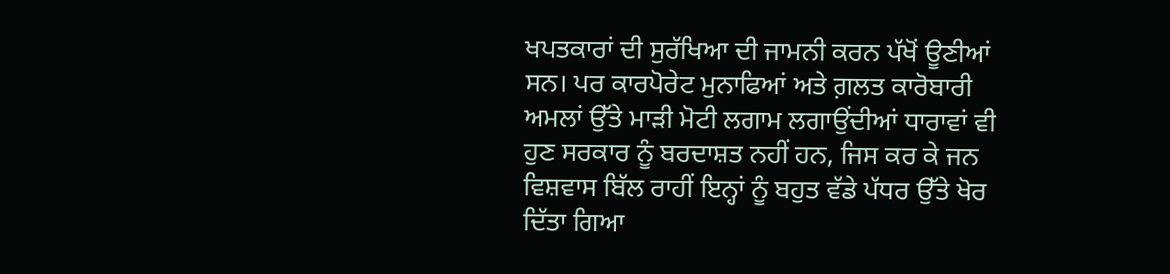ਖਪਤਕਾਰਾਂ ਦੀ ਸੁਰੱਖਿਆ ਦੀ ਜਾਮਨੀ ਕਰਨ ਪੱਖੋਂ ਊਣੀਆਂ ਸਨ। ਪਰ ਕਾਰਪੋਰੇਟ ਮੁਨਾਫਿਆਂ ਅਤੇ ਗ਼ਲਤ ਕਾਰੋਬਾਰੀ ਅਮਲਾਂ ਉੱਤੇ ਮਾੜੀ ਮੋਟੀ ਲਗਾਮ ਲਗਾਉਂਦੀਆਂ ਧਾਰਾਵਾਂ ਵੀ ਹੁਣ ਸਰਕਾਰ ਨੂੰ ਬਰਦਾਸ਼ਤ ਨਹੀਂ ਹਨ, ਜਿਸ ਕਰ ਕੇ ਜਨ ਵਿਸ਼ਵਾਸ ਬਿੱਲ ਰਾਹੀਂ ਇਨ੍ਹਾਂ ਨੂੰ ਬਹੁਤ ਵੱਡੇ ਪੱਧਰ ਉੱਤੇ ਖੋਰ ਦਿੱਤਾ ਗਿਆ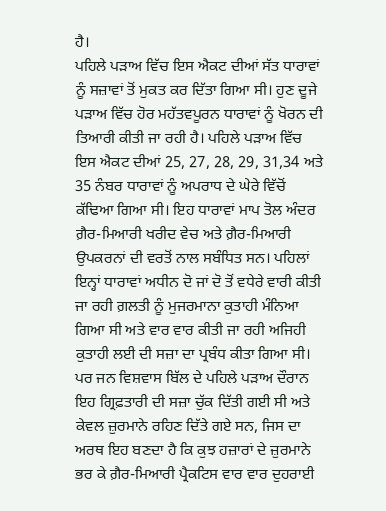ਹੈ।
ਪਹਿਲੇ ਪੜਾਅ ਵਿੱਚ ਇਸ ਐਕਟ ਦੀਆਂ ਸੱਤ ਧਾਰਾਵਾਂ ਨੂੰ ਸਜ਼ਾਵਾਂ ਤੋਂ ਮੁਕਤ ਕਰ ਦਿੱਤਾ ਗਿਆ ਸੀ। ਹੁਣ ਦੂਜੇ ਪੜਾਅ ਵਿੱਚ ਹੋਰ ਮਹੱਤਵਪੂਰਨ ਧਾਰਾਵਾਂ ਨੂੰ ਖੋਰਨ ਦੀ ਤਿਆਰੀ ਕੀਤੀ ਜਾ ਰਹੀ ਹੈ। ਪਹਿਲੇ ਪੜਾਅ ਵਿੱਚ ਇਸ ਐਕਟ ਦੀਆਂ 25, 27, 28, 29, 31,34 ਅਤੇ 35 ਨੰਬਰ ਧਾਰਾਵਾਂ ਨੂੰ ਅਪਰਾਧ ਦੇ ਘੇਰੇ ਵਿੱਚੋਂ ਕੱਢਿਆ ਗਿਆ ਸੀ। ਇਹ ਧਾਰਾਵਾਂ ਮਾਪ ਤੋਲ ਅੰਦਰ ਗ਼ੈਰ-ਮਿਆਰੀ ਖਰੀਦ ਵੇਚ ਅਤੇ ਗ਼ੈਰ-ਮਿਆਰੀ ਉਪਕਰਨਾਂ ਦੀ ਵਰਤੋਂ ਨਾਲ ਸਬੰਧਿਤ ਸਨ। ਪਹਿਲਾਂ ਇਨ੍ਹਾਂ ਧਾਰਾਵਾਂ ਅਧੀਨ ਦੋ ਜਾਂ ਦੋ ਤੋਂ ਵਧੇਰੇ ਵਾਰੀ ਕੀਤੀ ਜਾ ਰਹੀ ਗ਼ਲਤੀ ਨੂੰ ਮੁਜਰਮਾਨਾ ਕੁਤਾਹੀ ਮੰਨਿਆ ਗਿਆ ਸੀ ਅਤੇ ਵਾਰ ਵਾਰ ਕੀਤੀ ਜਾ ਰਹੀ ਅਜਿਹੀ ਕੁਤਾਹੀ ਲਈ ਦੀ ਸਜ਼ਾ ਦਾ ਪ੍ਰਬੰਧ ਕੀਤਾ ਗਿਆ ਸੀ। ਪਰ ਜਨ ਵਿਸ਼ਵਾਸ ਬਿੱਲ ਦੇ ਪਹਿਲੇ ਪੜਾਅ ਦੌਰਾਨ ਇਹ ਗ੍ਰਿਫ਼ਤਾਰੀ ਦੀ ਸਜ਼ਾ ਚੁੱਕ ਦਿੱਤੀ ਗਈ ਸੀ ਅਤੇ ਕੇਵਲ ਜ਼ੁਰਮਾਨੇ ਰਹਿਣ ਦਿੱਤੇ ਗਏ ਸਨ, ਜਿਸ ਦਾ ਅਰਥ ਇਹ ਬਣਦਾ ਹੈ ਕਿ ਕੁਝ ਹਜ਼ਾਰਾਂ ਦੇ ਜ਼ੁਰਮਾਨੇ ਭਰ ਕੇ ਗ਼ੈਰ-ਮਿਆਰੀ ਪ੍ਰੈਕਟਿਸ ਵਾਰ ਵਾਰ ਦੁਹਰਾਈ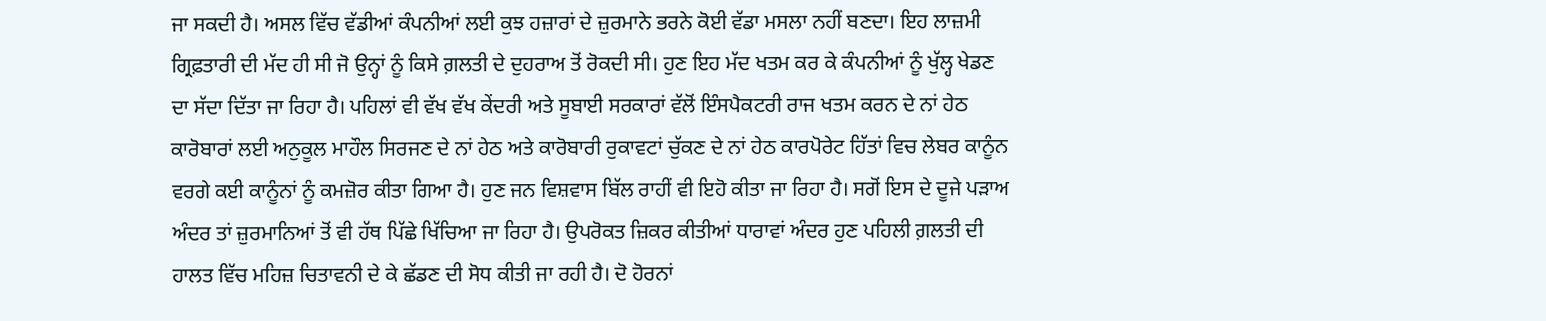ਜਾ ਸਕਦੀ ਹੈ। ਅਸਲ ਵਿੱਚ ਵੱਡੀਆਂ ਕੰਪਨੀਆਂ ਲਈ ਕੁਝ ਹਜ਼ਾਰਾਂ ਦੇ ਜ਼ੁਰਮਾਨੇ ਭਰਨੇ ਕੋਈ ਵੱਡਾ ਮਸਲਾ ਨਹੀਂ ਬਣਦਾ। ਇਹ ਲਾਜ਼ਮੀ ਗ੍ਰਿਫ਼ਤਾਰੀ ਦੀ ਮੱਦ ਹੀ ਸੀ ਜੋ ਉਨ੍ਹਾਂ ਨੂੰ ਕਿਸੇ ਗ਼ਲਤੀ ਦੇ ਦੁਹਰਾਅ ਤੋਂ ਰੋਕਦੀ ਸੀ। ਹੁਣ ਇਹ ਮੱਦ ਖਤਮ ਕਰ ਕੇ ਕੰਪਨੀਆਂ ਨੂੰ ਖੁੱਲ੍ਹ ਖੇਡਣ ਦਾ ਸੱਦਾ ਦਿੱਤਾ ਜਾ ਰਿਹਾ ਹੈ। ਪਹਿਲਾਂ ਵੀ ਵੱਖ ਵੱਖ ਕੇਂਦਰੀ ਅਤੇ ਸੂਬਾਈ ਸਰਕਾਰਾਂ ਵੱਲੋਂ ਇੰਸਪੈਕਟਰੀ ਰਾਜ ਖਤਮ ਕਰਨ ਦੇ ਨਾਂ ਹੇਠ ਕਾਰੋਬਾਰਾਂ ਲਈ ਅਨੁਕੂਲ ਮਾਹੌਲ ਸਿਰਜਣ ਦੇ ਨਾਂ ਹੇਠ ਅਤੇ ਕਾਰੋਬਾਰੀ ਰੁਕਾਵਟਾਂ ਚੁੱਕਣ ਦੇ ਨਾਂ ਹੇਠ ਕਾਰਪੋਰੇਟ ਹਿੱਤਾਂ ਵਿਚ ਲੇਬਰ ਕਾਨੂੰਨ ਵਰਗੇ ਕਈ ਕਾਨੂੰਨਾਂ ਨੂੰ ਕਮਜ਼ੋਰ ਕੀਤਾ ਗਿਆ ਹੈ। ਹੁਣ ਜਨ ਵਿਸ਼ਵਾਸ ਬਿੱਲ ਰਾਹੀਂ ਵੀ ਇਹੋ ਕੀਤਾ ਜਾ ਰਿਹਾ ਹੈ। ਸਗੋਂ ਇਸ ਦੇ ਦੂਜੇ ਪੜਾਅ ਅੰਦਰ ਤਾਂ ਜ਼ੁਰਮਾਨਿਆਂ ਤੋਂ ਵੀ ਹੱਥ ਪਿੱਛੇ ਖਿੱਚਿਆ ਜਾ ਰਿਹਾ ਹੈ। ਉਪਰੋਕਤ ਜ਼ਿਕਰ ਕੀਤੀਆਂ ਧਾਰਾਵਾਂ ਅੰਦਰ ਹੁਣ ਪਹਿਲੀ ਗ਼ਲਤੀ ਦੀ ਹਾਲਤ ਵਿੱਚ ਮਹਿਜ਼ ਚਿਤਾਵਨੀ ਦੇ ਕੇ ਛੱਡਣ ਦੀ ਸੋਧ ਕੀਤੀ ਜਾ ਰਹੀ ਹੈ। ਦੋ ਹੋਰਨਾਂ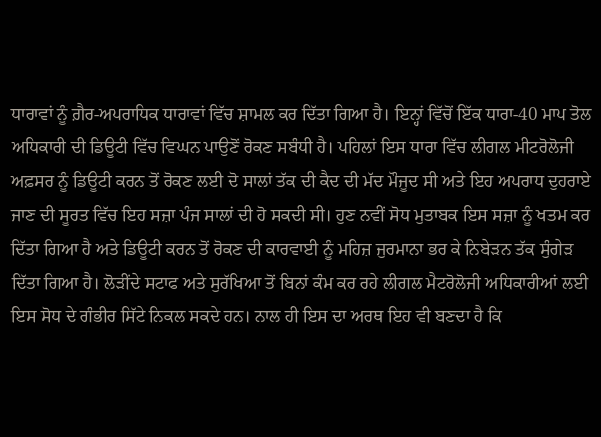ਧਾਰਾਵਾਂ ਨੂੰ ਗ਼ੈਰ-ਅਪਰਾਧਿਕ ਧਾਰਾਵਾਂ ਵਿੱਚ ਸ਼ਾਮਲ ਕਰ ਦਿੱਤਾ ਗਿਆ ਹੈ। ਇਨ੍ਹਾਂ ਵਿੱਚੋਂ ਇੱਕ ਧਾਰਾ-40 ਮਾਪ ਤੋਲ ਅਧਿਕਾਰੀ ਦੀ ਡਿਊਟੀ ਵਿੱਚ ਵਿਘਨ ਪਾਉਣੋਂ ਰੋਕਣ ਸਬੰਧੀ ਹੈ। ਪਹਿਲਾਂ ਇਸ ਧਾਰਾ ਵਿੱਚ ਲੀਗਲ ਮੀਟਰੋਲੋਜੀ ਅਫ਼ਸਰ ਨੂੰ ਡਿਊਟੀ ਕਰਨ ਤੋਂ ਰੋਕਣ ਲਈ ਦੋ ਸਾਲਾਂ ਤੱਕ ਦੀ ਕੈਦ ਦੀ ਮੱਦ ਮੌਜੂਦ ਸੀ ਅਤੇ ਇਹ ਅਪਰਾਧ ਦੁਹਰਾਏ ਜਾਣ ਦੀ ਸੂਰਤ ਵਿੱਚ ਇਹ ਸਜ਼ਾ ਪੰਜ ਸਾਲਾਂ ਦੀ ਹੋ ਸਕਦੀ ਸੀ। ਹੁਣ ਨਵੀਂ ਸੋਧ ਮੁਤਾਬਕ ਇਸ ਸਜ਼ਾ ਨੂੰ ਖਤਮ ਕਰ ਦਿੱਤਾ ਗਿਆ ਹੈ ਅਤੇ ਡਿਊਟੀ ਕਰਨ ਤੋਂ ਰੋਕਣ ਦੀ ਕਾਰਵਾਈ ਨੂੰ ਮਹਿਜ਼ ਜੁਰਮਾਨਾ ਭਰ ਕੇ ਨਿਬੇੜਨ ਤੱਕ ਸੁੰਗੇੜ ਦਿੱਤਾ ਗਿਆ ਹੈ। ਲੋੜੀਂਦੇ ਸਟਾਫ ਅਤੇ ਸੁਰੱਖਿਆ ਤੋਂ ਬਿਨਾਂ ਕੰਮ ਕਰ ਰਹੇ ਲੀਗਲ ਮੈਟਰੋਲੋਜੀ ਅਧਿਕਾਰੀਆਂ ਲਈ ਇਸ ਸੋਧ ਦੇ ਗੰਭੀਰ ਸਿੱਟੇ ਨਿਕਲ ਸਕਦੇ ਹਨ। ਨਾਲ ਹੀ ਇਸ ਦਾ ਅਰਥ ਇਹ ਵੀ ਬਣਦਾ ਹੈ ਕਿ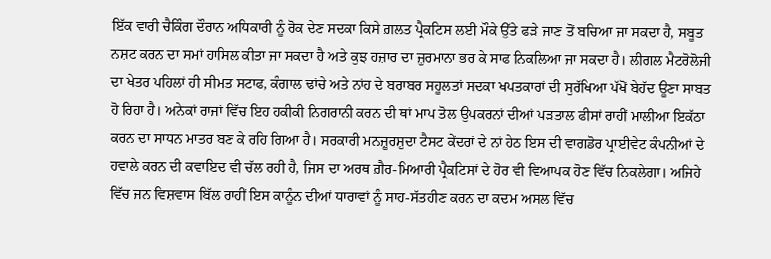ਇੱਕ ਵਾਰੀ ਚੈਕਿੰਗ ਦੌਰਾਨ ਅਧਿਕਾਰੀ ਨੂੰ ਰੋਕ ਦੇਣ ਸਦਕਾ ਕਿਸੇ ਗ਼ਲਤ ਪ੍ਰੈਕਟਿਸ ਲਈ ਮੌਕੇ ਉੱਤੇ ਫੜੇ ਜਾਣ ਤੋਂ ਬਚਿਆ ਜਾ ਸਕਦਾ ਹੈ, ਸਬੂਤ ਨਸ਼ਟ ਕਰਨ ਦਾ ਸਮਾਂ ਹਾਸਿਲ ਕੀਤਾ ਜਾ ਸਕਦਾ ਹੈ ਅਤੇ ਕੁਝ ਹਜ਼ਾਰ ਦਾ ਜ਼ੁਰਮਾਨਾ ਭਰ ਕੇ ਸਾਫ ਨਿਕਲਿਆ ਜਾ ਸਕਦਾ ਹੈ। ਲੀਗਲ ਮੈਟਰੋਲੋਜੀ ਦਾ ਖੇਤਰ ਪਹਿਲਾਂ ਹੀ ਸੀਮਤ ਸਟਾਫ, ਕੰਗਾਲ ਢਾਂਚੇ ਅਤੇ ਨਾਂਹ ਦੇ ਬਰਾਬਰ ਸਹੂਲਤਾਂ ਸਦਕਾ ਖਪਤਕਾਰਾਂ ਦੀ ਸੁਰੱਖਿਆ ਪੱਖੋਂ ਬੇਹੱਦ ਊਣਾ ਸਾਬਤ ਹੋ ਰਿਹਾ ਹੈ। ਅਨੇਕਾਂ ਰਾਜਾਂ ਵਿੱਚ ਇਹ ਹਕੀਕੀ ਨਿਗਰਾਨੀ ਕਰਨ ਦੀ ਥਾਂ ਮਾਪ ਤੋਲ ਉਪਕਰਨਾਂ ਦੀਆਂ ਪੜਤਾਲ ਫੀਸਾਂ ਰਾਹੀਂ ਮਾਲੀਆ ਇਕੱਠਾ ਕਰਨ ਦਾ ਸਾਧਨ ਮਾਤਰ ਬਣ ਕੇ ਰਹਿ ਗਿਆ ਹੈ। ਸਰਕਾਰੀ ਮਨਜ਼ੂਰਸ਼ੁਦਾ ਟੈਸਟ ਕੇਂਦਰਾਂ ਦੇ ਨਾਂ ਹੇਠ ਇਸ ਦੀ ਵਾਗਡੋਰ ਪ੍ਰਾਈਵੇਟ ਕੰਪਨੀਆਂ ਦੇ ਹਵਾਲੇ ਕਰਨ ਦੀ ਕਵਾਇਦ ਵੀ ਚੱਲ ਰਹੀ ਹੈ, ਜਿਸ ਦਾ ਅਰਥ ਗ਼ੈਰ-ਮਿਆਰੀ ਪ੍ਰੈਕਟਿਸਾਂ ਦੇ ਹੋਰ ਵੀ ਵਿਆਪਕ ਹੋਣ ਵਿੱਚ ਨਿਕਲੇਗਾ। ਅਜਿਹੇ ਵਿੱਚ ਜਨ ਵਿਸ਼ਵਾਸ ਬਿੱਲ ਰਾਹੀਂ ਇਸ ਕਾਨੂੰਨ ਦੀਆਂ ਧਾਰਾਵਾਂ ਨੂੰ ਸਾਹ-ਸੱਤਹੀਣ ਕਰਨ ਦਾ ਕਦਮ ਅਸਲ ਵਿੱਚ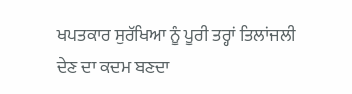ਖਪਤਕਾਰ ਸੁਰੱਖਿਆ ਨੂੰ ਪੂਰੀ ਤਰ੍ਹਾਂ ਤਿਲਾਂਜਲੀ ਦੇਣ ਦਾ ਕਦਮ ਬਣਦਾ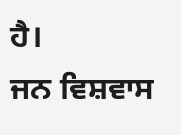ਹੈ।
ਜਨ ਵਿਸ਼ਵਾਸ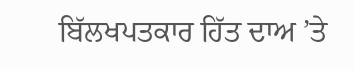ਬਿੱਲਖਪਤਕਾਰ ਹਿੱਤ ਦਾਅ ’ਤੇ